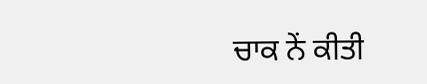ਚਾਕ ਨੇਂ ਕੀਤੀ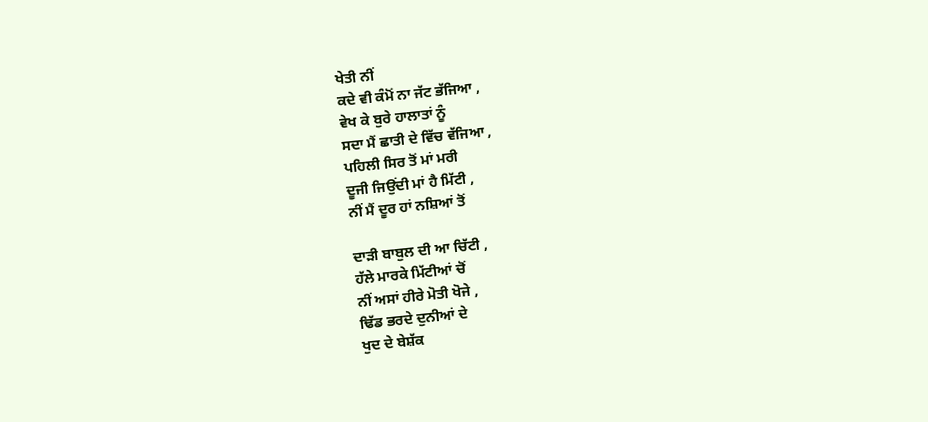ਖੇਤੀ ਨੀਂ
ਕਦੇ ਵੀ ਕੰਮੋਂ ਨਾ ਜੱਟ ਭੱਜਿਆ ,
ਵੇਖ ਕੇ ਬੁਰੇ ਹਾਲਾਤਾਂ ਨੂੰ
ਸਦਾ ਮੈਂ ਛਾਤੀ ਦੇ ਵਿੱਚ ਵੱਜਿਆ ,
ਪਹਿਲੀ ਸਿਰ ਤੋਂ ਮਾਂ ਮਰੀ
ਦੂਜੀ ਜਿਉਂਦੀ ਮਾਂ ਹੈ ਮਿੱਟੀ ,
ਨੀਂ ਮੈਂ ਦੂਰ ਹਾਂ ਨਸ਼ਿਆਂ ਤੋਂ

ਦਾੜੀ ਬਾਬੁਲ ਦੀ ਆ ਚਿੱਟੀ ,
ਹੱਲੇ ਮਾਰਕੇ ਮਿੱਟੀਆਂ ਚੋਂ
ਨੀਂ ਅਸਾਂ ਹੀਰੇ ਮੋਤੀ ਖੋਜੇ ,
ਢਿੱਡ ਭਰਦੇ ਦੁਨੀਆਂ ਦੇ
ਖੁਦ ਦੇ ਬੇਸ਼ੱਕ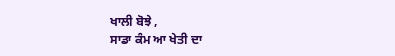ਖਾਲੀ ਬੋਝੇ ,
ਸਾਡਾ ਕੰਮ ਆ ਖੇਤੀ ਦਾ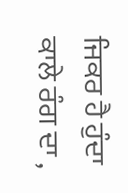ਜਿਕਰ ਹੈ ਹੁੰਦਾ ਕਾਲੇ ਰੰਗ ਦਾ ,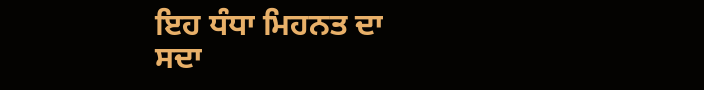ਇਹ ਧੰਧਾ ਮਿਹਨਤ ਦਾ
ਸਦਾ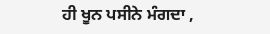ਹੀ ਖੂਨ ਪਸੀਨੇ ਮੰਗਦਾ ,